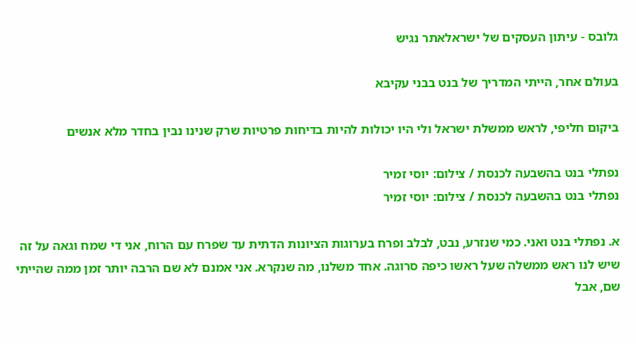גלובס - עיתון העסקים של ישראלאתר נגיש

בעולם אחר, הייתי המדריך של בנט בבני עקיבא

ביקום חליפי, לראש ממשלת ישראל ולי היו יכולות להיות בדיחות פרטיות שרק שנינו נבין בחדר מלא אנשים

נפתלי בנט בהשבעה לכנסת / צילום: יוסי זמיר
נפתלי בנט בהשבעה לכנסת / צילום: יוסי זמיר

א. נפתלי בנט ואני. כמי שנזרע, נבט, לבלב ופרח בערוגות הציונות הדתית עד שפרח עם הרוח, אני די שמח וגאה על זה שיש לנו ראש ממשלה שעל ראשו כיפה סרוגה. אחד משלנו, מה שנקרא. אני אמנם לא שם הרבה יותר זמן ממה שהייתי שם, אבל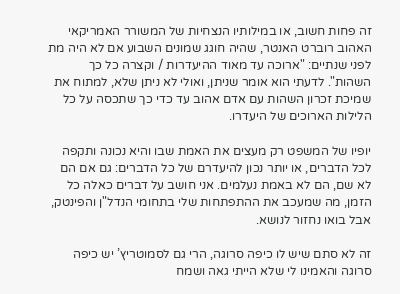זה פחות חשוב, או במילותיו הנצחיות של המשורר האמריקאי האהוב רוברט האנטר, שהיה חוגג שמונים השבוע אם לא היה מת לפני שנתיים: "ארוכה עד מאוד ההיעדרות / וקצרה כל כך השהות". לדעתי הוא אומר שניתן, ואולי לא ניתן שלא, למתוח את שמיכת זכרון השהות עם אדם אהוב עד כדי כך שתכסה על כל הלילות הארוכים של היעדרו.

יופיו של המשפט רק מעצים את האמת שבו והיא נכונה ותקפה לכל הדברים, או יותר נכון להיעדרם של כל הדברים: גם אם הם לא שם, הם לא באמת נעלמים. אני חושב על דברים כאלה כל הזמן, מה שמעכב את ההתפתחות שלי בתחומי הנדל"ן והפינטק, אבל בואו נחזור לנושא.

זה לא סתם שיש לו כיפה סרוגה, הרי גם לסמוטריץ’ יש כיפה סרוגה והאמינו לי שלא הייתי גאה ושמח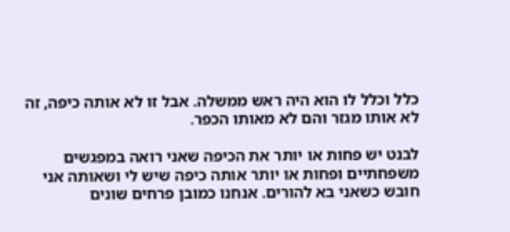כלל וכלל לו הוא היה ראש ממשלה. אבל זו לא אותה כיפה, זה לא אותו מגזר והם לא מאותו הכפר.

לבנט יש פחות או יותר את הכיפה שאני רואה במפגשים משפחתיים ופחות או יותר אותה כיפה שיש לי ושאותה אני חובש כשאני בא להורים. אנחנו כמובן פרחים שונים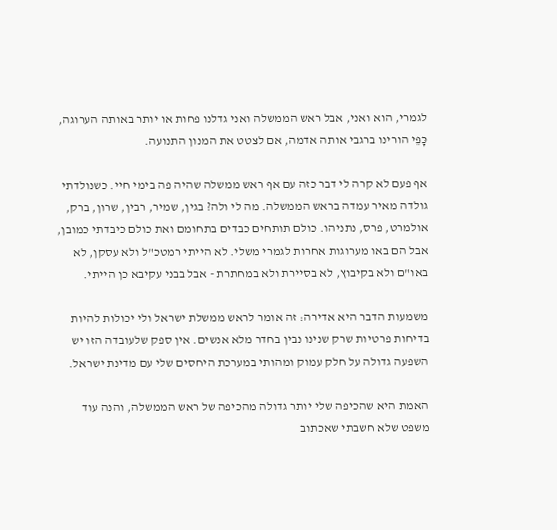לגמרי, הוא ואני, אבל ראש הממשלה ואני גדלנו פחות או יותר באותה הערוגה, כָּפֵּי הורינו ברגבי אותה אדמה, אם לצטט את המנון התנועה.

אף פעם לא קרה לי דבר כזה עם אף ראש ממשלה שהיה פה בימי חיי. כשנולדתי גולדה מאיר עמדה בראש הממשלה. מה לי ולה? בגין, שמיר, רבין, שרון, ברק, אולמרט, פרס, נתניהו. כולם תותחים כבדים בתחומם ואת כולם כיבדתי כמובן, אבל הם באו מערוגות אחרות לגמרי משלי. לא הייתי רמטכ"ל ולא עסקן, לא באו"ם ולא בקיבוץ, לא בסיירת ולא במחתרת - אבל בבני עקיבא כן הייתי.

משמעות הדבר היא אדירה: זה אומר לראש ממשלת ישראל ולי יכולות להיות בדיחות פרטיות שרק שנינו נבין בחדר מלא אנשים. אין ספק שלעובדה הזו יש השפעה גדולה על חלק עמוק ומהותי במערכת היחסים שלי עם מדינת ישראל.

האמת היא שהכיפה שלי יותר גדולה מהכיפה של ראש הממשלה, והנה עוד משפט שלא חשבתי שאכתוב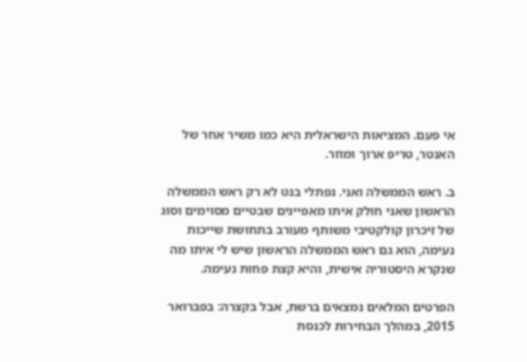אי פעם. המציאות הישראלית היא כמו משיר אחר של האנטר, טריפ ארוך ומוזר.

ב. ראש הממשלה ואני. נפתלי בנט לא רק ראש הממשלה הראשון שאני חולק איתו מאפיינים שבטיים מסוימים וסוג של זיכרון קולקטיבי משותף מעורב בתחושת שייכות נעימה, הוא גם ראש הממשלה הראשון שיש לי איתו מה שנקרא היסטוריה אישית, והיא קצת פחות נעימה.

הפרטים המלאים נמצאים ברשת, אבל בקצרה: בפברואר 2015, במהלך הבחירות לכנסת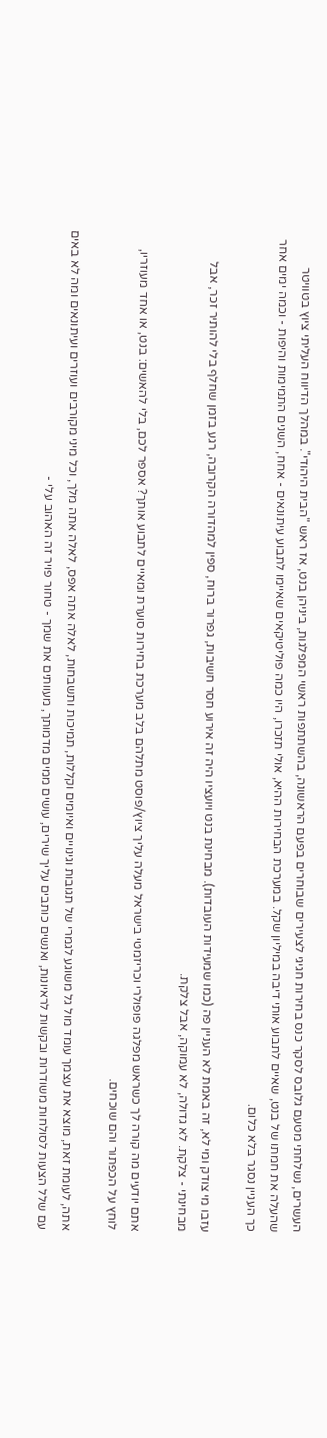העשרים, נשלחתי מטעם גלובס לסקר כנס בחירות חגיגי לצעירים שבוחרים בפעם הראשונה, בהשתתפות ראשי המפלגות, ביניהן בנט, אז ראש "הבית היהודי". במהלך הדיווח העליתי ציוץ בטוויטר שהעלה את חמתו של בנט, שאיים לתבוע אותי דיבה במיליון שקל. במערכת הבחירות ההיא, אולי תזכרו, היו כמה פוליטיקאים שאיימו לתבוע עיתונאים - אחח, השנים התמימות והיפות - וכמה ימים אחר כך העניין נסגר בלא כלום.

עזבו מי צודק ומי לא, זה באמת לא העניין פה (כמו שמעידות העובדות). מבחינת בנט ויועציו היה זה אירוע חסר חשיבות, גפרור ברוח, ספין למהדורה הקרובה, רגע בזמן שחלף בלי להותיר זכר, אבל מבחינתי - צלקת. לא גדולה, לא עמוקה, אבל צלקת.

אתם יודעים מה קורה לך כשראש מפלגה פופולרי וכריזמטי בישראל מעלה עליך ציוץ/פוסט מתלהם בלב מערכת בחירות סוערת ומאיים לתבוע אותך? אספר לכם, בלי להאשים: בנט, או אחד מעוזריו, לוחץ על הכפתור והם שוכחים.

אתה, לעומת זאת, מוצא את עצמך עומד מול גל משוגע לגמרי של תגובות וגינויים ואיומים וקללות, תמיכות ותשבחות, לאלה אתה אפס, לאלה אתה מלך, וכל מיני מקורבים ועוזרים ועיתונאים ומה לא באים עם שלל הצעות לסולחות משודרות ובקשות לראיונות, ואנשים כותבים עליך שירים, עושים ממים מדמותך, מעוותים את שמך - טחור פויר זה האהוב עלי -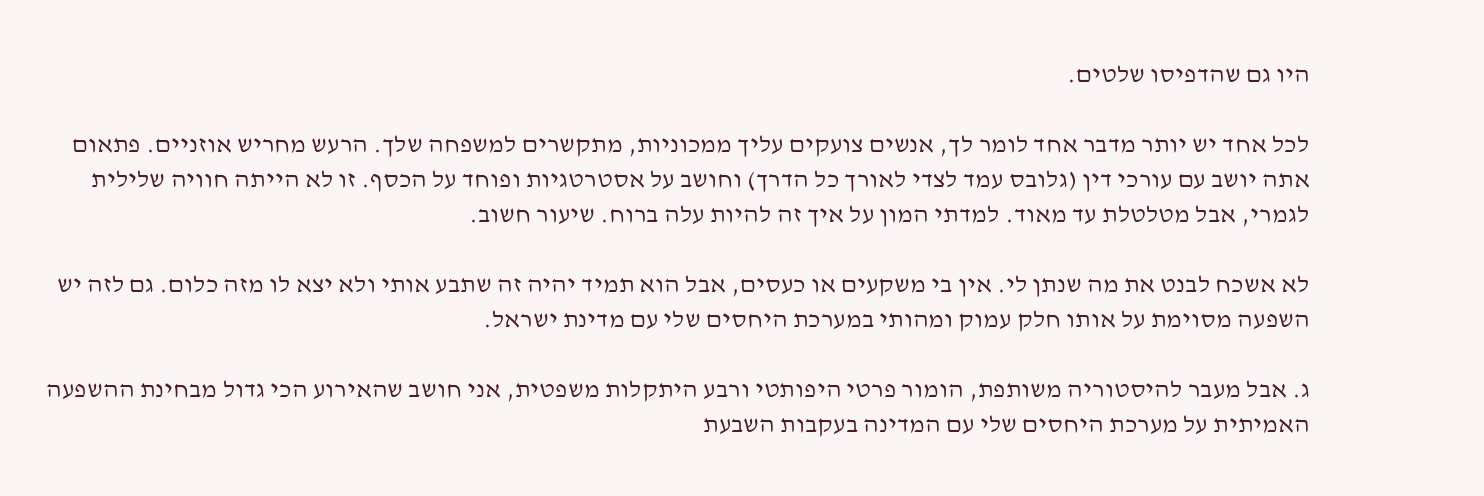היו גם שהדפיסו שלטים.

לכל אחד יש יותר מדבר אחד לומר לך, אנשים צועקים עליך ממכוניות, מתקשרים למשפחה שלך. הרעש מחריש אוזניים. פתאום אתה יושב עם עורכי דין (גלובס עמד לצדי לאורך כל הדרך) וחושב על אסטרטגיות ופוחד על הכסף. זו לא הייתה חוויה שלילית לגמרי, אבל מטלטלת עד מאוד. למדתי המון על איך זה להיות עלה ברוח. שיעור חשוב.

לא אשכח לבנט את מה שנתן לי. אין בי משקעים או כעסים, אבל הוא תמיד יהיה זה שתבע אותי ולא יצא לו מזה כלום. גם לזה יש השפעה מסוימת על אותו חלק עמוק ומהותי במערכת היחסים שלי עם מדינת ישראל.

ג. אבל מעבר להיסטוריה משותפת, הומור פרטי היפותטי ורבע היתקלות משפטית, אני חושב שהאירוע הכי גדול מבחינת ההשפעה האמיתית על מערכת היחסים שלי עם המדינה בעקבות השבעת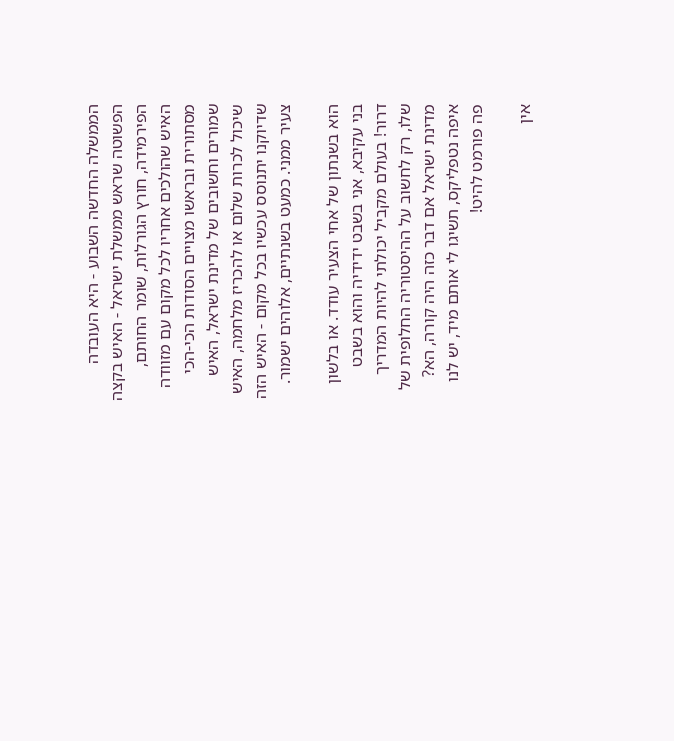הממשלה החדשה השבוע - היא העובדה הפשוטה שראש ממשלת ישראל - האיש בקצה הפירמידה, חורץ הגורלות, שומר החותם, האיש שהולכים אחריו לכל מקום עם מזוודה מסתורית ובראשו מצויים הסודות הכי-הכי שמורים וחשובים של מדינת ישראל, האיש שיכול לכרות שלום או להכריז מלחמה, האיש שדיוקנו יתנוסס עכשיו בכל מקום - האיש הזה צעיר ממני. כמעט בשנתיים, אלוהים ישמור.

הוא בשנתון של אחי הצעיר עודד. או בלשון בני עקיבא, אני בשבט ידידיה והוא בשבט דרור! בעולם מקביל יכולתי להיות המדריך שלו, רק לחשוב על ההיסטוריה החלופית של מדינת ישראל אם דבר כזה היה קורה, הא? איפה נטפליקס, תשיגו לי אותם מיד, יש לנו פה פורמט להיט!

אין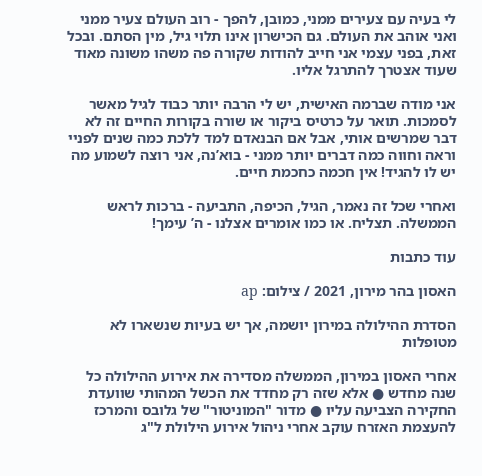לי בעיה עם צעירים ממני, כמובן, להפך - רוב העולם צעיר ממני ואני אוהב את העולם. גם הכישרון אינו תלוי גיל, מין הסתם. ובכל זאת, בפני עצמי אני חייב להודות שקורה פה משהו משונה מאוד שעוד אצטרך להתרגל אליו.

אני מודה שברמה האישית, יש לי הרבה יותר כבוד לגיל מאשר לסמכות. תואר על כרטיס ביקור או שורה בקורות החיים זה לא דבר שמרשים אותי, אבל אם הבנאדם למד ללכת כמה שנים לפניי וראה וחווה כמה דברים יותר ממני - בוא’נה, אני רוצה לשמוע מה יש לו להגיד! אין חכמה כחכמת חיים.

ואחרי שכל זה נאמר, הגיל, הכיפה, התביעה - ברכות לראש הממשלה. תצליח. או כמו אומרים אצלנו - ה’ עימך!

עוד כתבות

האסון בהר מירון, 2021 / צילום: ap

הסדרת ההילולה במירון יושמה, אך יש בעיות שנשארו לא מטופלות

אחרי האסון במירון, הממשלה מסדירה את אירוע ההילולה כל שנה מחדש ● אלא שזה רק מחדד את הכשל המהותי שוועדת החקירה הצביעה עליו ● מדור "המוניטור" של גלובס והמרכז להעצמת האזרח עוקב אחרי ניהול אירוע הילולת ל"ג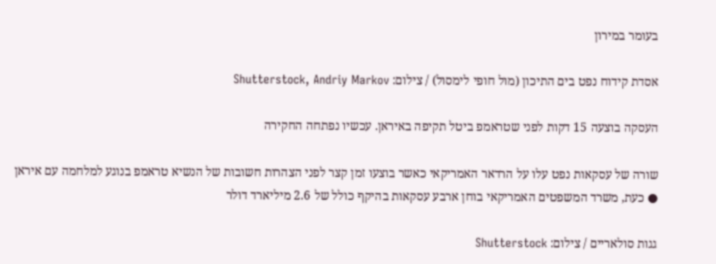בעומר במירון

אסדת קידוח נפט בים התיכון (מול חופי לימסול) / צילום: Shutterstock, Andriy Markov

העסקה בוצעה 15 דקות לפני שטראמפ ביטל תקיפה באיראן. עכשיו נפתחה החקירה

שורה של עסקאות נפט עלו על הרדאר האמריקאי כאשר בוצעו זמן קצר לפני הצהרות חשובות של הנשיא טראמפ בנוגע למלחמה עם איראן ● כעת, משרד המשפטים האמריקאי בוחן ארבע עסקאות בהיקף כולל של 2.6 מיליארד דולר

גגות סולאריים / צילום: Shutterstock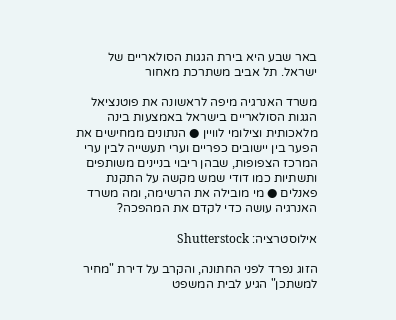באר שבע היא בירת הגגות הסולאריים של ישראל. תל אביב משתרכת מאחור

משרד האנרגיה מיפה לראשונה את פוטנציאל הגגות הסולאריים בישראל באמצעות בינה מלאכותית וצילומי לוויין ● הנתונים ממחישים את הפער בין יישובים כפריים וערי תעשייה לבין ערי המרכז הצפופות, שבהן ריבוי בניינים משותפים ותשתיות כמו דודי שמש מקשה על התקנת פאנלים ● מי מובילה את הרשימה, ומה משרד האנרגיה עושה כדי לקדם את המהפכה?

אילוסטרציה: Shutterstock

הזוג נפרד לפני החתונה, והקרב על דירת "מחיר למשתכן" הגיע לבית המשפט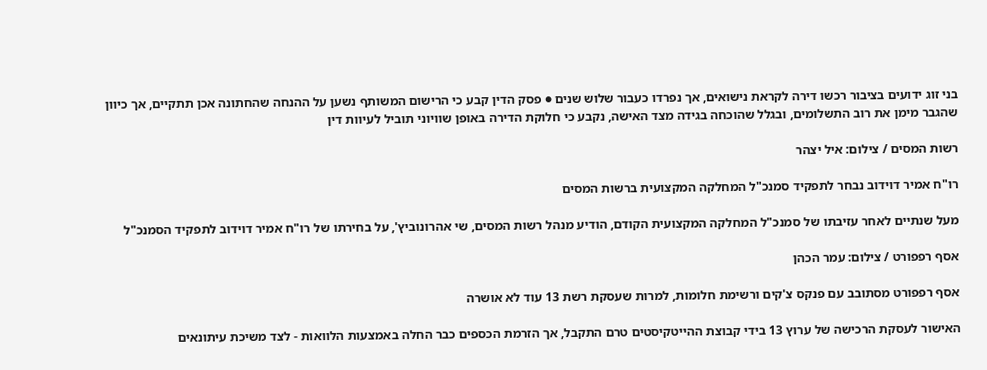בני זוג ידועים בציבור רכשו דירה לקראת נישואים, אך נפרדו כעבור שלוש שנים ● פסק הדין קבע כי הרישום המשותף נשען על ההנחה שהחתונה אכן תתקיים, אך כיוון שהגבר מימן את רוב התשלומים, ובגלל שהוכחה בגידה מצד האישה, נקבע כי חלוקת הדירה באופן שוויוני תוביל לעיוות דין

רשות המסים / צילום: איל יצהר

רו"ח אמיר דוידוב נבחר לתפקיד סמנכ"ל המחלקה המקצועית ברשות המסים

מעל שנתיים לאחר עזיבתו של סמנכ"ל המחלקה המקצועית הקודם, הודיע מנהל רשות המסים, שי אהרונוביץ', על בחירתו של רו"ח אמיר דוידוב לתפקיד הסמנכ"ל

אסף רפפורט / צילום: עמר הכהן

אסף רפפורט מסתובב עם פנקס צ'קים ורשימת חלומות, למרות שעסקת רשת 13 עוד לא אושרה

האישור לעסקת הרכישה של ערוץ 13 בידי קבוצת ההייטקיסטים טרם התקבל, אך הזרמת הכספים כבר החלה באמצעות הלוואות - לצד משיכת עיתונאים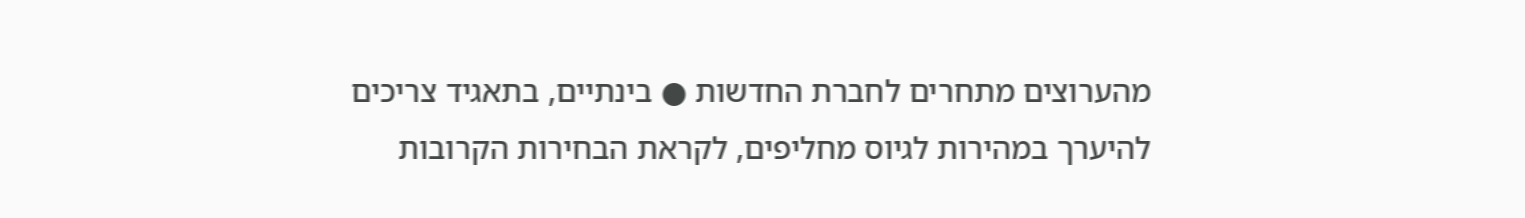מהערוצים מתחרים לחברת החדשות ● בינתיים, בתאגיד צריכים להיערך במהירות לגיוס מחליפים, לקראת הבחירות הקרובות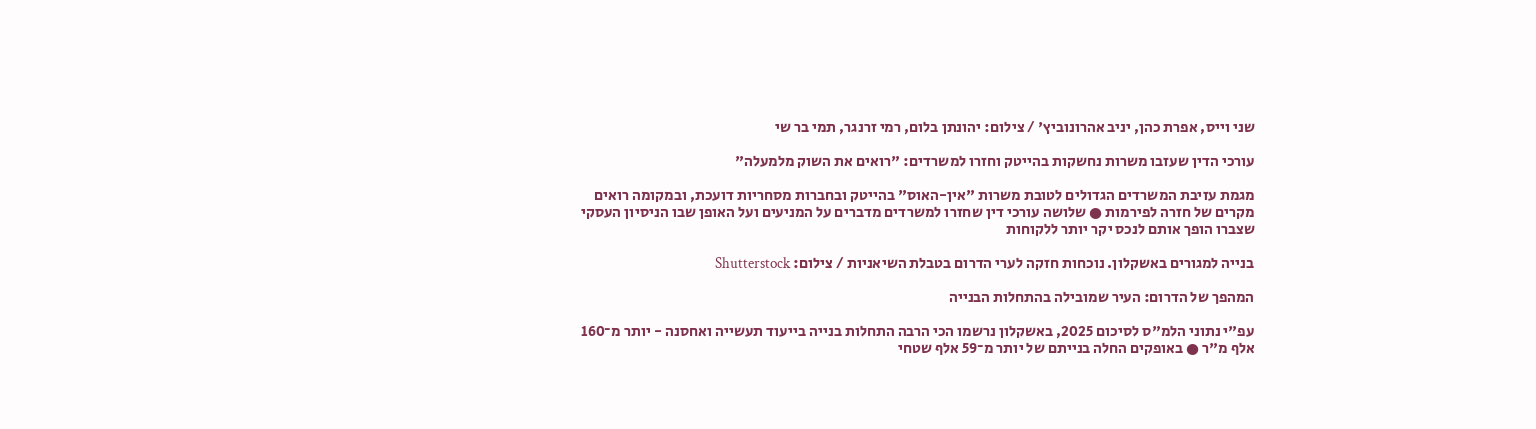שני וייס, אפרת כהן, יניב אהרונוביץ' / צילום: יהונתן בלום, רמי זרנגר, תמי בר שי

עורכי הדין שעזבו משרות נחשקות בהייטק וחזרו למשרדים: "רואים את השוק מלמעלה"

מגמת עזיבת המשרדים הגדולים לטובת משרות "אין-האוס" בהייטק ובחברות מסחריות דועכת, ובמקומה רואים מקרים של חזרה לפירמות ● שלושה עורכי דין שחזרו למשרדים מדברים על המניעים ועל האופן שבו הניסיון העסקי שצברו הופך אותם לנכס יקר יותר ללקוחות

בנייה למגורים באשקלון. נוכחות חזקה לערי הדרום בטבלת השיאניות / צילום: Shutterstock

המהפך של הדרום: העיר שמובילה בהתחלות הבנייה

עפ"י נתוני הלמ"ס לסיכום 2025, באשקלון נרשמו הכי הרבה התחלות בנייה בייעוד תעשייה ואחסנה - יותר מ־160 אלף מ"ר ● באופקים החלה בנייתם של יותר מ־59 אלף שטחי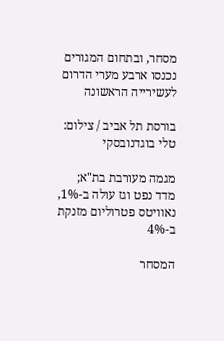מסחר, ובתחום המגורים נכנסו ארבע מערי הדרום לעשירייה הראשונה

בורסת תל אביב / צילום: טלי בוגדנובסקי

מגמה מעורבת בת"א; מדד נפט וגז עולה ב-1%, נאוויטס פטרוליום מזנקת ב-4%

המסחר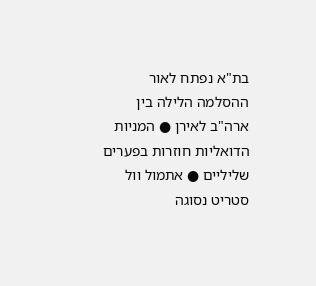בת"א נפתח לאור ההסלמה הלילה בין ארה"ב לאירן ● המניות הדואליות חוזרות בפערים שליליים ● אתמול וול סטריט נסוגה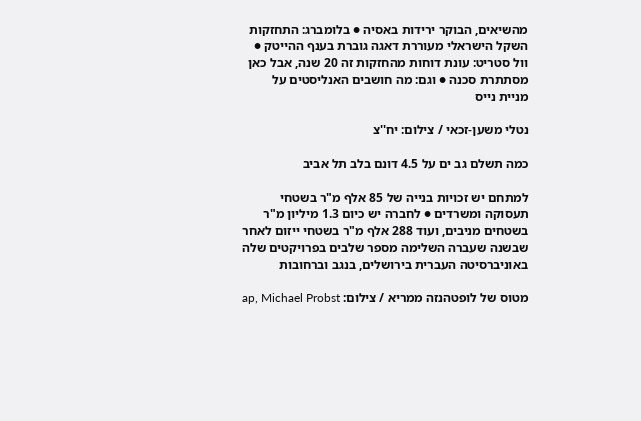מהשיאים, הבוקר ירידות באסיה ● בלומברג: התחזקות השקל הישראלי מעוררת דאגה גוברת בענף ההייטק ● וול סטריט: עונת דוחות מהחזקות זה 20 שנה, אבל כאן מסתתרת סכנה ● וגם: מה חושבים האנליסטים על מניית נייס

נטלי משען-זכאי / צילום: יח''צ

כמה תשלם גב ים על 4.5 דונם בלב תל אביב

למתחם יש זכויות בנייה של 85 אלף מ"ר בשטחי תעסוקה ומשרדים ● לחברה יש כיום 1.3 מיליון מ"ר בשטחים מניבים, ועוד 288 אלף מ"ר בשטחי ייזום לאחר שבשנה שעברה השלימה מספר שלבים בפרויקטים שלה באוניברסיטה העברית בירושלים, בנגב וברחובות

מטוס של לופטהנזה ממריא / צילום: ap, Michael Probst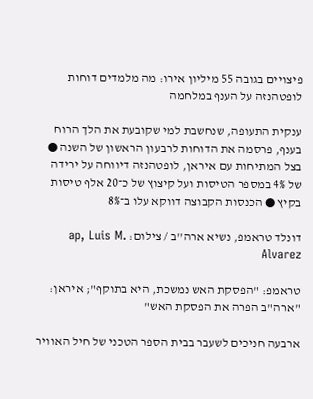פיצויים בגובה 55 מיליון אירו: מה מלמדים דוחות לופטהנזה על הענף במלחמה

ענקית התעופה, שנחשבת למי שקובעת את הלך הרוח בענף, פרסמה את הדוחות לרבעון הראשון של השנה ● בצל המתיחות עם איראן, לופטהנזה דיווחה על ירידה של 4% במספר הטיסות ועל קיצוץ של כ־20 אלף טיסות בקיץ ● הכנסות הקבוצה דווקא עלו ב־8%

דונלד טראמפ, נשיא ארה''ב / צילום: ap, Luis M. Alvarez

טראמפ: "הפסקת האש נמשכת, היא בתוקף"; איראן: "ארה"ב הפרה את הפסקת האש"

ארבעה חניכים לשעבר בבית הספר הטכני של חיל האוויר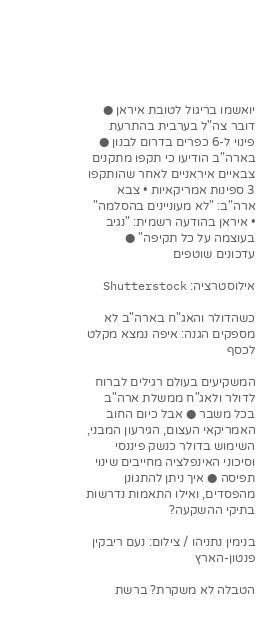יואשמו בריגול לטובת איראן ● דובר צה"ל בערבית בהתרעת פינוי ל-6 כפרים בדרום לבנון ● בארה"ב הודיעו כי תקפו מתקנים צבאיים איראניים לאחר שהותקפו 3 ספינות אמריקאיות • צבא ארה"ב: "לא מעוניינים בהסלמה" • איראן בהודעה רשמית: "נגיב בעוצמה על כל תקיפה" ● עדכונים שוטפים

אילוסטרציה: Shutterstock

כשהדולר והאג"ח בארה"ב לא מספקים הגנה: איפה נמצא מקלט לכסף

המשקיעים בעולם רגילים לברוח לדולר ולאג"ח ממשלת ארה"ב בכל משבר ● אבל כיום החוב האמריקאי העצום, הגירעון המבני, השימוש בדולר כנשק פיננסי וסיכוני האינפלציה מחייבים שינוי תפיסה ● איך ניתן להתגונן מהפסדים, ואילו התאמות נדרשות בתיקי ההשקעה?

בנימין נתניהו / צילום: נעם ריבקין פנטון-הארץ

הטבלה לא משקרת? ברשת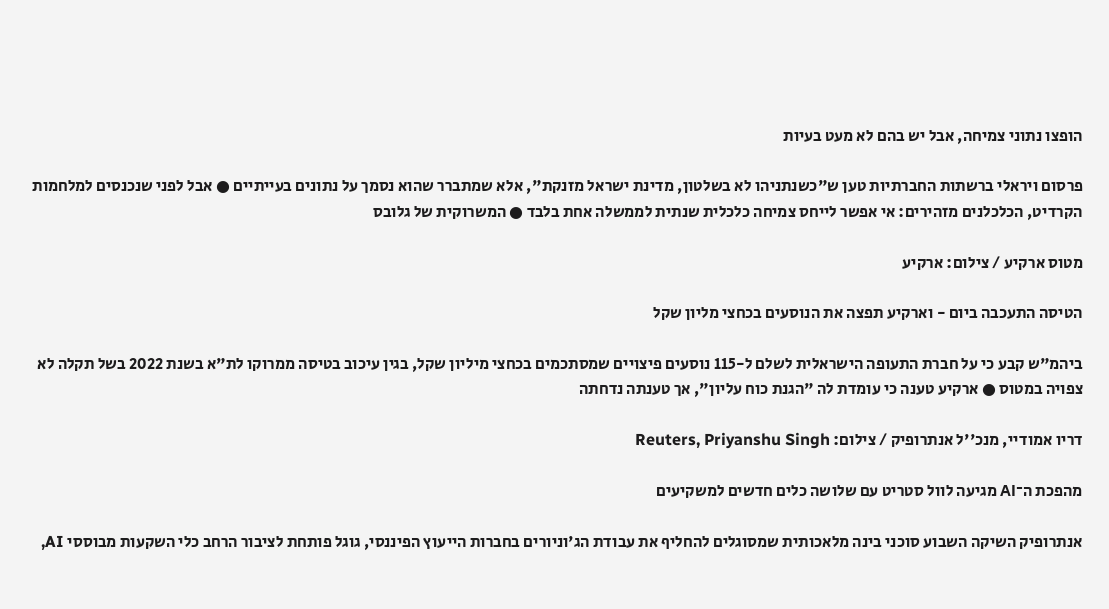הופצו נתוני צמיחה, אבל יש בהם לא מעט בעיות

פרסום ויראלי ברשתות החברתיות טען ש"כשנתניהו לא בשלטון, מדינת ישראל מזנקת", אלא שמתברר שהוא נסמך על נתונים בעייתיים ● אבל לפני שנכנסים למלחמות הקרדיט, הכלכלנים מזהירים: אי אפשר לייחס צמיחה כלכלית שנתית לממשלה אחת בלבד ● המשרוקית של גלובס

מטוס ארקיע / צילום: ארקיע

הטיסה התעכבה ביום - וארקיע תפצה את הנוסעים בכחצי מליון שקל

ביהמ"ש קבע כי על חברת התעופה הישראלית לשלם ל-115 נוסעים פיצויים שמסתכמים בכחצי מיליון שקל, בגין עיכוב בטיסה ממרוקו לת"א בשנת 2022 בשל תקלה לא צפויה במטוס ● ארקיע טענה כי עומדת לה "הגנת כוח עליון", אך טענתה נדחתה

דריו אמודיי, מנכ''ל אנתרופיק / צילום: Reuters, Priyanshu Singh

מהפכת ה־AI מגיעה לוול סטריט עם שלושה כלים חדשים למשקיעים

אנתרופיק השיקה השבוע סוכני בינה מלאכותית שמסוגלים להחליף את עבודת הג'וניורים בחברות הייעוץ הפיננסי, גוגל פותחת לציבור הרחב כלי השקעות מבוססי AI,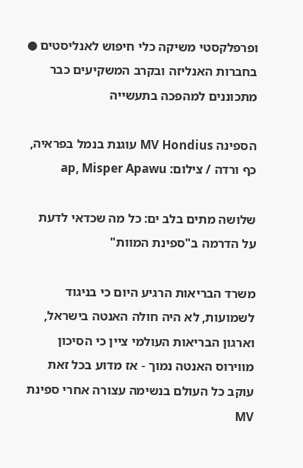ופרפלקסטי משיקה כלי חיפוש לאנליסטים ● בחברות האנליזה ובקרב המשקיעים כבר מתכוננים למהפכה בתעשייה

הספינה MV Hondius עוגנת בנמל בפראיה, כף ורדה / צילום: ap, Misper Apawu

שלושה מתים בלב ים: כל מה שכדאי לדעת על הדרמה ב"ספינת המוות"

משרד הבריאות הרגיע היום כי בניגוד לשמועות, לא היה חולה האנטה בישראל, וארגון הבריאות העולמי ציין כי הסיכון מווירוס האנטה נמוך - אז מדוע בכל זאת עוקב כל העולם בנשימה עצורה אחרי ספינת MV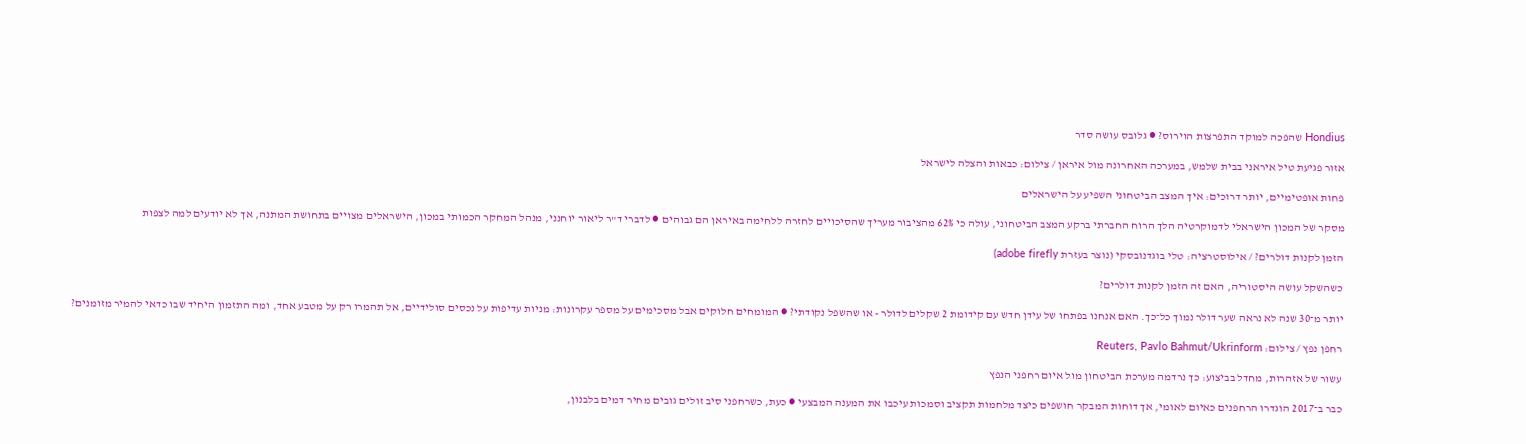Hondius שהפכה למוקד התפרצות הוירוס? ● גלובס עושה סדר

אזור פגיעת טיל איראני בבית שלמש, במערכה האחרונה מול איראן / צילום: כבאות והצלה לישראל

פחות אופטימיים, יותר דרוכים: איך המצב הביטחוני השפיע על הישראלים

מסקר של המכון הישראלי לדמוקרטיה הלך הרוח החברתי ברקע המצב הביטחוני, עולה כי 62% מהציבור מעריך שהסיכויים לחזרה ללחימה באיראן הם גבוהים ● לדברי ד"ר ליאור יוחנני, מנהל המחקר הכמותי במכון, הישראלים מצויים בתחושת המתנה, אך לא יודעים למה לצפות

הזמן לקנות דולרים? / אילוסטרציה: טלי בוגדנובסקי (נוצר בעזרת adobe firefly)

כשהשקל עושה היסטוריה, האם זה הזמן לקנות דולרים?

יותר מ־30 שנה לא נראה שער דולר נמוך כל־כך. האם אנחנו בפתחו של עידן חדש עם קידומת 2 שקלים לדולר - או שהשפל נקודתי? ● המומחים חלוקים אבל מסכימים על מספר עקרונות: מניות עדיפות על נכסים סולידיים, אל תהמרו רק על מטבע אחד, ומה התזמון היחיד שבו כדאי להמיר מזומנים?

רחפן נפץ / צילום: Reuters, Pavlo Bahmut/Ukrinform

עשור של אזהרות, מחדל בביצוע: כך נרדמה מערכת הביטחון מול איום רחפני הנפץ

כבר ב־2017 הוגדרו הרחפנים כאיום לאומי, אך דוחות המבקר חושפים כיצד מלחמות תקציב וסמכות עיכבו את המענה המבצעי ● כעת, כשרחפני סיב זולים גובים מחיר דמים בלבנון,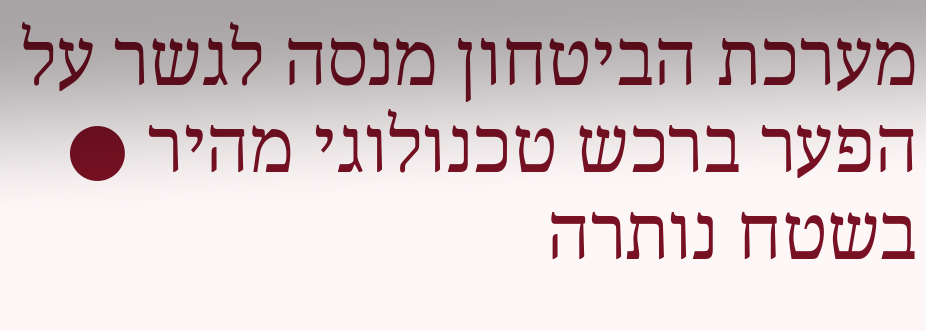מערכת הביטחון מנסה לגשר על הפער ברכש טכנולוגי מהיר ● בשטח נותרה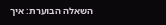השאלה הבוערת: איך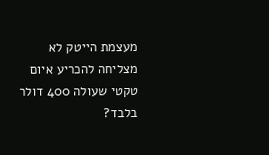מעצמת הייטק לא מצליחה להכריע איום טקטי שעולה 400 דולר בלבד?